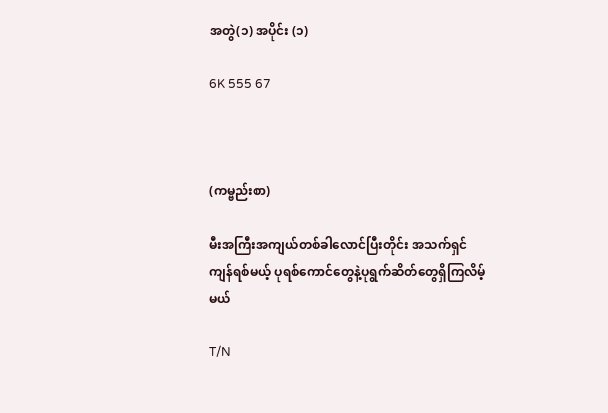အတွဲ(၁) အပိုင်း (၁)

6K 555 67



(ကမ္ဗည်းစာ)

မီးအကြီးအကျယ်တစ်ခါလောင်ပြီးတိုင်း အသက်ရှင်ကျန်ရစ်မယ့် ပုရစ်ကောင်တွေနဲ့ပုရွက်ဆိတ်တွေရှိကြလိမ့်မယ်

T/N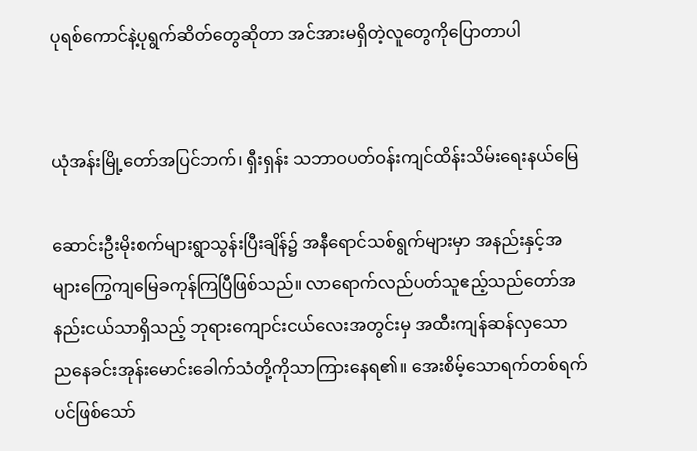ပုရစ်ကောင်နဲ့ပုရွက်ဆိတ်တွေဆိုတာ အင်အားမရှိတဲ့လူတွေကိုပြောတာပါ


ယုံအန်းမြို့တော်အပြင်ဘက်၊ ရှီးရှန်း သဘာဝပတ်ဝန်းကျင်ထိန်းသိမ်းရေးနယ်မြေ

ဆောင်းဦးမိုးစက်များရွာသွန်းပြီးချိန်၌ အနီရောင်သစ်ရွက်များမှာ အနည်းနှင့်အများကြွေကျမြေခကုန်ကြပြီဖြစ်သည်။ လာရောက်လည်ပတ်သူဧည့်သည်တော်အနည်းငယ်သာရှိသည့် ဘုရားကျောင်းငယ်လေးအတွင်းမှ အထီးကျန်ဆန်လှသော ညနေခင်းအုန်းမောင်းခေါက်သံတို့ကိုသာကြားနေရ၏။ အေးစိမ့်သောရက်တစ်ရက်ပင်ဖြစ်သော်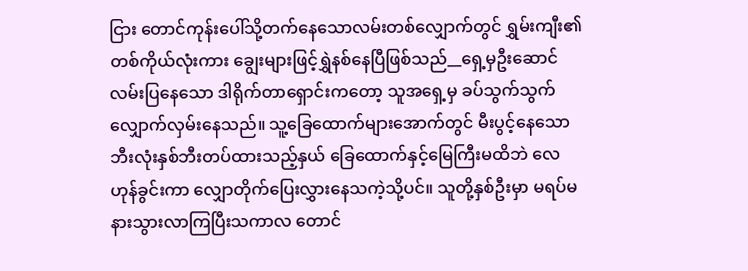ငြား တောင်ကုန်းပေါ်သို့တက်နေသောလမ်းတစ်လျှောက်တွင် ရွှမ်းကျီး၏တစ်ကိုယ်လုံးကား ချွေးများဖြင့်ရွှဲနစ်နေပြီဖြစ်သည်__ရှေ့မှဦးဆောင်လမ်းပြနေသော ဒါရိုက်တာရှောင်းကတော့ သူအရှေ့မှ ခပ်သွက်သွက်လျှောက်လှမ်းနေသည်။ သူ့ခြေထောက်များအောက်တွင် မီးပွင့်နေသောဘီးလုံးနှစ်ဘီးတပ်ထားသည့်နှယ် ခြေထောက်နှင့်မြေကြီးမထိဘဲ လေဟုန်ခွင်းကာ လျှောတိုက်ပြေးလွှားနေသကဲ့သို့ပင်။ သူတို့နှစ်ဦးမှာ မရပ်မနားသွားလာကြပြီးသကာလ တောင်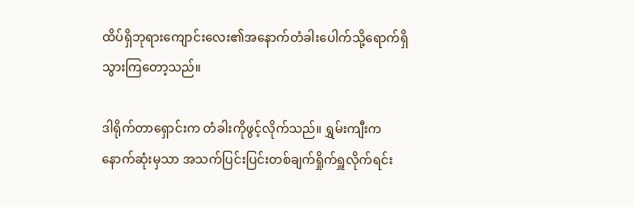ထိပ်ရှိဘုရားကျောင်းလေး၏အနောက်တံခါးပေါက်သို့ရောက်ရှိသွားကြတော့သည်။

ဒါရိုက်တာရှောင်းက တံခါးကိုဖွင့်လိုက်သည်။ ရွှမ်းကျီးက နောက်ဆုံးမှသာ အသက်ပြင်းပြင်းတစ်ချက်ရှိုက်ရှူလိုက်ရင်း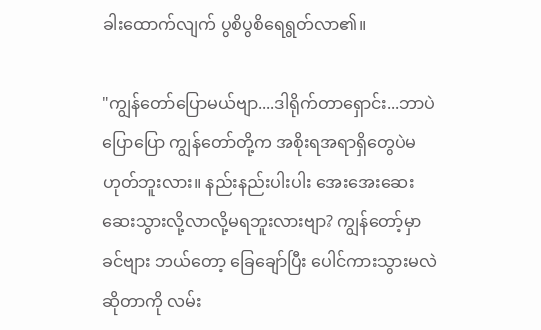ခါးထောက်လျက် ပွစိပွစိရေရွတ်လာ၏။

"ကျွန်တော်ပြောမယ်ဗျာ....ဒါရိုက်တာရှောင်း...ဘာပဲပြောပြော ကျွန်တော်တို့က အစိုးရအရာရှိတွေပဲမဟုတ်ဘူးလား။ နည်းနည်းပါးပါး အေးအေးဆေးဆေးသွားလို့လာလို့မရဘူးလားဗျာ? ကျွန်တော့်မှာ ခင်ဗျား ဘယ်တော့ ခြေချော်ပြီး ပေါင်ကားသွားမလဲဆိုတာကို လမ်း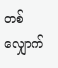တစ်လျှောက်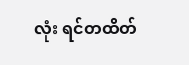လုံး ရင်တထိတ်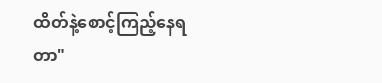ထိတ်နဲ့စောင့်ကြည့်နေရတာ"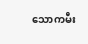သောကမီး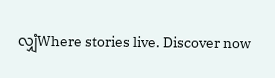လျှံWhere stories live. Discover now